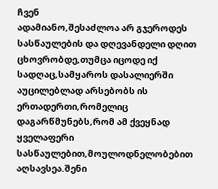ჩვენ
ადამიანო,შესაძლოა არ გჯეროდეს სასწაულების და დღევანდელი დღით ცხოვრობდე,თუმცა იცოდე იქ სადღაც,სამყაროს დასალიერში აუცილებლად არსებობს ის ერთადერთი,რომელიც დაგარწმუნებს,რომ ამ ქვეყნად ყველაფერი სასწაულებით,მოულოდნელობებით აღსავსეა.შენი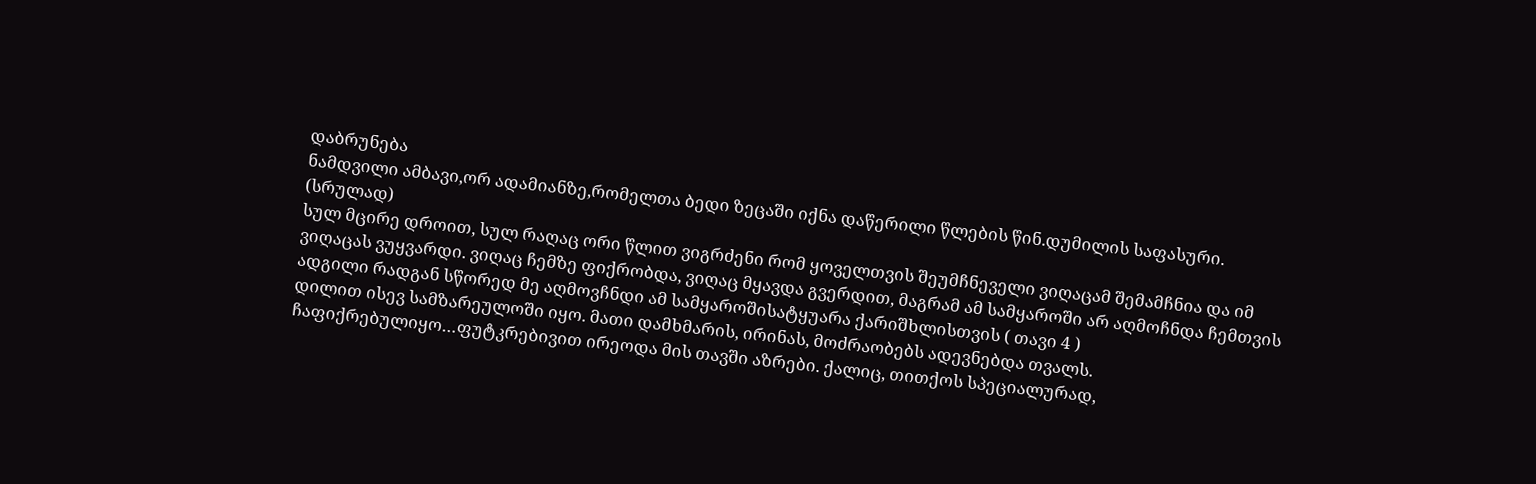დაბრუნება
ნამდვილი ამბავი,ორ ადამიანზე,რომელთა ბედი ზეცაში იქნა დაწერილი წლების წინ.დუმილის საფასური. (სრულად)
სულ მცირე დროით, სულ რაღაც ორი წლით ვიგრძენი რომ ყოველთვის შეუმჩნეველი ვიღაცამ შემამჩნია და იმ ვიღაცას ვუყვარდი. ვიღაც ჩემზე ფიქრობდა, ვიღაც მყავდა გვერდით, მაგრამ ამ სამყაროში არ აღმოჩნდა ჩემთვის ადგილი რადგან სწორედ მე აღმოვჩნდი ამ სამყაროშისატყუარა ქარიშხლისთვის ( თავი 4 )
დილით ისევ სამზარეულოში იყო. მათი დამხმარის, ირინას, მოძრაობებს ადევნებდა თვალს. ჩაფიქრებულიყო…ფუტკრებივით ირეოდა მის თავში აზრები. ქალიც, თითქოს სპეციალურად,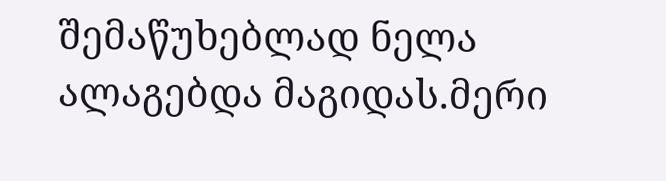შემაწუხებლად ნელა ალაგებდა მაგიდას.მერი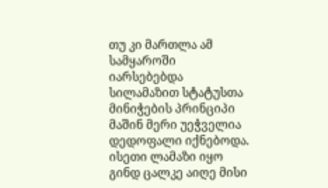თუ კი მართლა ამ სამყაროში იარსებებდა სილამაზით სტატუსთა მინიჭების პრინციპი მაშინ მერი უეჭველია დედოფალი იქნებოდა. ისეთი ლამაზი იყო გინდ ცალკე აიღე მისი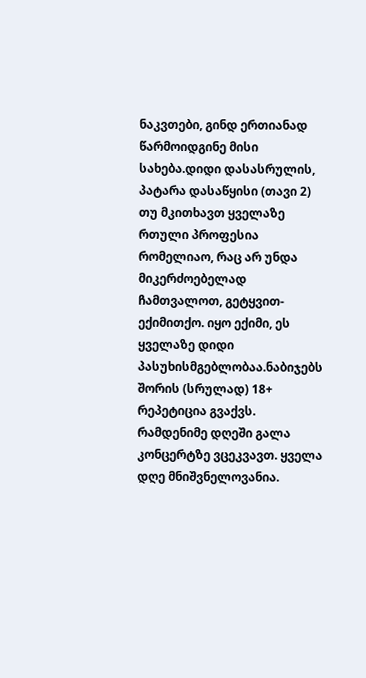ნაკვთები, გინდ ერთიანად წარმოიდგინე მისი სახება.დიდი დასასრულის, პატარა დასაწყისი (თავი 2)
თუ მკითხავთ ყველაზე რთული პროფესია რომელიაო, რაც არ უნდა მიკერძოებელად ჩამთვალოთ, გეტყვით- ექიმითქო. იყო ექიმი, ეს ყველაზე დიდი პასუხისმგებლობაა.ნაბიჯებს შორის (სრულად) 18+
რეპეტიცია გვაქვს. რამდენიმე დღეში გალა კონცერტზე ვცეკვავთ. ყველა დღე მნიშვნელოვანია.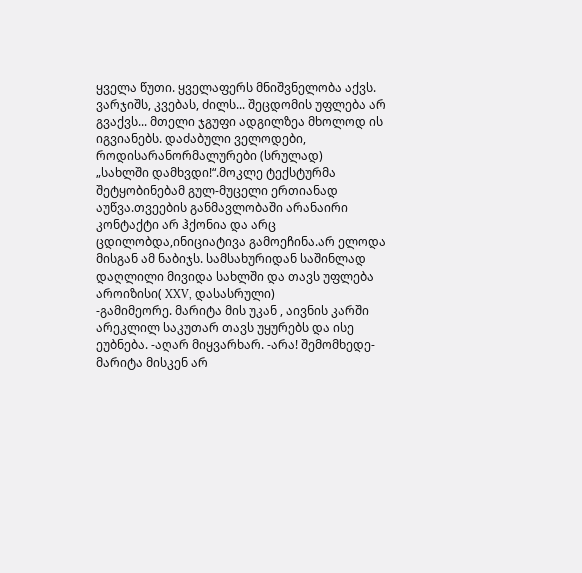ყველა წუთი. ყველაფერს მნიშვნელობა აქვს. ვარჯიშს, კვებას, ძილს... შეცდომის უფლება არ გვაქვს... მთელი ჯგუფი ადგილზეა მხოლოდ ის იგვიანებს. დაძაბული ველოდები, როდისარანორმალურები (სრულად)
„სახლში დამხვდი!“.მოკლე ტექსტურმა შეტყობინებამ გულ-მუცელი ერთიანად აუწვა.თვეების განმავლობაში არანაირი კონტაქტი არ ჰქონია და არც ცდილობდა,ინიციატივა გამოეჩინა.არ ელოდა მისგან ამ ნაბიჯს. სამსახურიდან საშინლად დაღლილი მივიდა სახლში და თავს უფლება აროიზისი( XXV, დასასრული)
-გამიმეორე. მარიტა მის უკან , აივნის კარში არეკლილ საკუთარ თავს უყურებს და ისე ეუბნება. -აღარ მიყვარხარ. -არა! შემომხედე- მარიტა მისკენ არ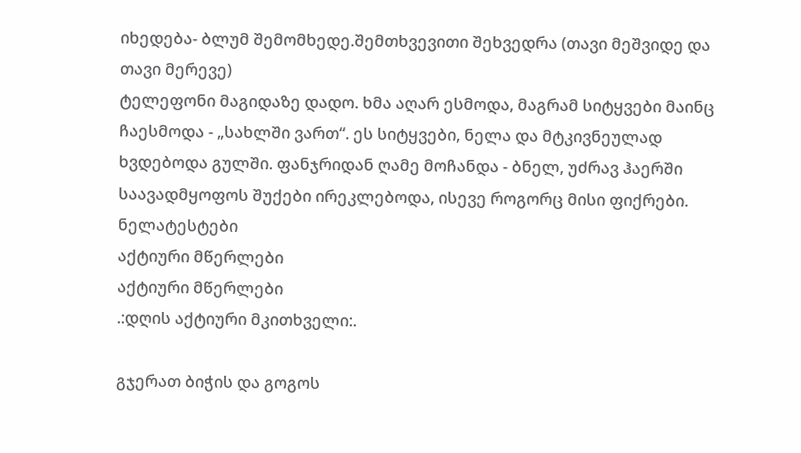იხედება- ბლუმ შემომხედე.შემთხვევითი შეხვედრა (თავი მეშვიდე და თავი მერევე)
ტელეფონი მაგიდაზე დადო. ხმა აღარ ესმოდა, მაგრამ სიტყვები მაინც ჩაესმოდა - „სახლში ვართ“. ეს სიტყვები, ნელა და მტკივნეულად ხვდებოდა გულში. ფანჯრიდან ღამე მოჩანდა - ბნელ, უძრავ ჰაერში საავადმყოფოს შუქები ირეკლებოდა, ისევე როგორც მისი ფიქრები. ნელატესტები
აქტიური მწერლები
აქტიური მწერლები
.:დღის აქტიური მკითხველი:.

გჯერათ ბიჭის და გოგოს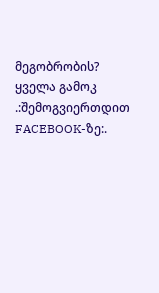მეგობრობის?
ყველა გამოკ
.:შემოგვიერთდით FACEBOOK-ზე:.